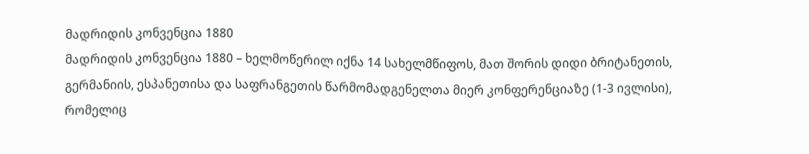მადრიდის კონვენცია 1880
მადრიდის კონვენცია 1880 – ხელმოწერილ იქნა 14 სახელმწიფოს, მათ შორის დიდი ბრიტანეთის, გერმანიის, ესპანეთისა და საფრანგეთის წარმომადგენელთა მიერ კონფერენციაზე (1-3 ივლისი), რომელიც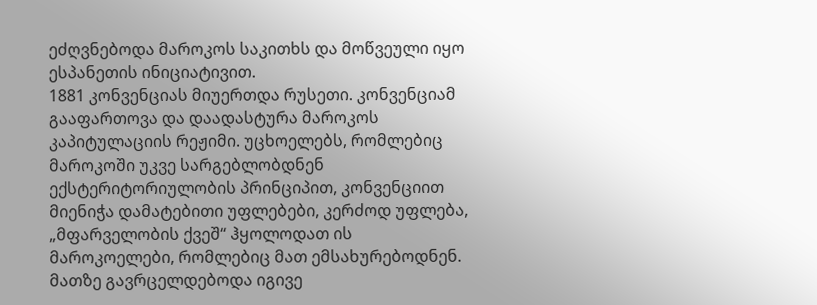ეძღვნებოდა მაროკოს საკითხს და მოწვეული იყო ესპანეთის ინიციატივით.
1881 კონვენციას მიუერთდა რუსეთი. კონვენციამ გააფართოვა და დაადასტურა მაროკოს კაპიტულაციის რეჟიმი. უცხოელებს, რომლებიც მაროკოში უკვე სარგებლობდნენ ექსტერიტორიულობის პრინციპით, კონვენციით მიენიჭა დამატებითი უფლებები, კერძოდ უფლება, „მფარველობის ქვეშ“ ჰყოლოდათ ის მაროკოელები, რომლებიც მათ ემსახურებოდნენ. მათზე გავრცელდებოდა იგივე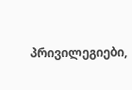პრივილეგიები,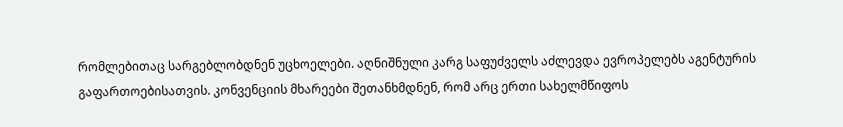რომლებითაც სარგებლობდნენ უცხოელები. აღნიშნული კარგ საფუძველს აძლევდა ევროპელებს აგენტურის გაფართოებისათვის. კონვენციის მხარეები შეთანხმდნენ, რომ არც ერთი სახელმწიფოს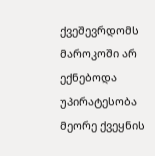ქვეშევრდომს მაროკოში არ ექნებოდა უპირატესობა მეორე ქვეყნის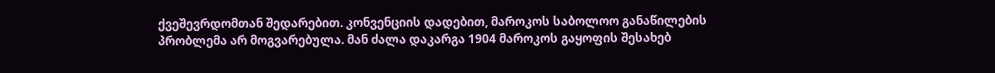ქვეშევრდომთან შედარებით. კონვენციის დადებით, მაროკოს საბოლოო განაწილების პრობლემა არ მოგვარებულა. მან ძალა დაკარგა 1904 მაროკოს გაყოფის შესახებ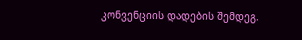კონვენციის დადების შემდეგ.